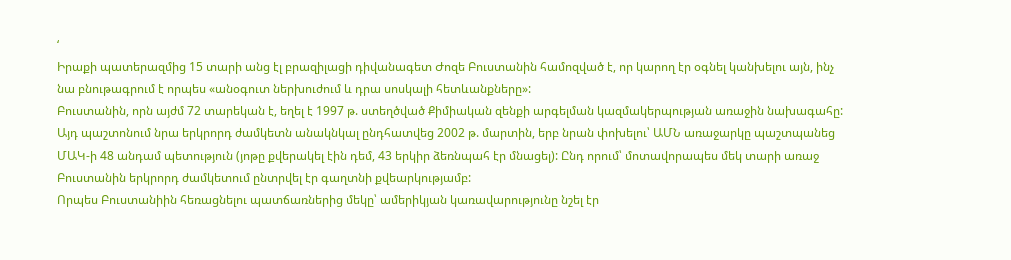‘
Իրաքի պատերազմից 15 տարի անց էլ բրազիլացի դիվանագետ Ժոզե Բուստանին համոզված է, որ կարող էր օգնել կանխելու այն, ինչ նա բնութագրում է որպես «անօգուտ ներխուժում և դրա սոսկալի հետևանքները»:
Բուստանին, որն այժմ 72 տարեկան է, եղել է 1997 թ. ստեղծված Քիմիական զենքի արգելման կազմակերպության առաջին նախագահը:
Այդ պաշտոնում նրա երկրորդ ժամկետն անակնկալ ընդհատվեց 2002 թ. մարտին, երբ նրան փոխելու՝ ԱՄՆ առաջարկը պաշտպանեց ՄԱԿ-ի 48 անդամ պետություն (յոթը քվերակել էին դեմ, 43 երկիր ձեռնպահ էր մնացել): Ընդ որում՝ մոտավորապես մեկ տարի առաջ Բուստանին երկրորդ ժամկետում ընտրվել էր գաղտնի քվեարկությամբ:
Որպես Բուստանիին հեռացնելու պատճառներից մեկը՝ ամերիկյան կառավարությունը նշել էր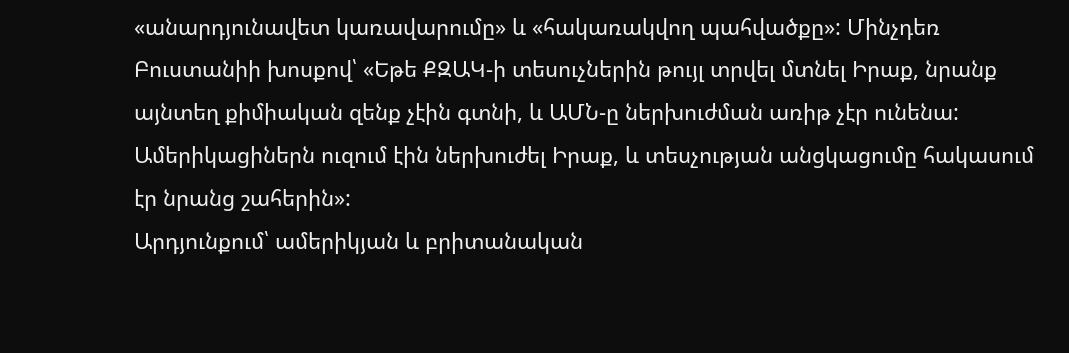«անարդյունավետ կառավարումը» և «հակառակվող պահվածքը»: Մինչդեռ Բուստանիի խոսքով՝ «Եթե ՔԶԱԿ-ի տեսուչներին թույլ տրվել մտնել Իրաք, նրանք այնտեղ քիմիական զենք չէին գտնի, և ԱՄՆ-ը ներխուժման առիթ չէր ունենա: Ամերիկացիներն ուզում էին ներխուժել Իրաք, և տեսչության անցկացումը հակասում էր նրանց շահերին»:
Արդյունքում՝ ամերիկյան և բրիտանական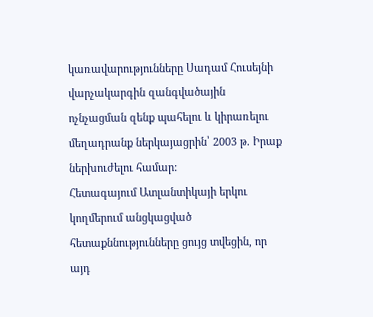կառավարությունները Սադամ Հուսեյնի վարչակարգին զանգվածային ոչնչացման զենք պահելու և կիրառելու մեղադրանք ներկայացրին՝ 2003 թ. Իրաք ներխուժելու համար:
Հետագայում Ատլանտիկայի երկու կողմերում անցկացված հետաքննությունները ցույց տվեցին, որ այդ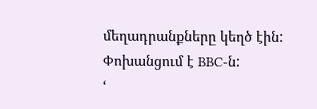մեղադրանքները կեղծ էին:
Փոխանցում է BBC-ն:
‘